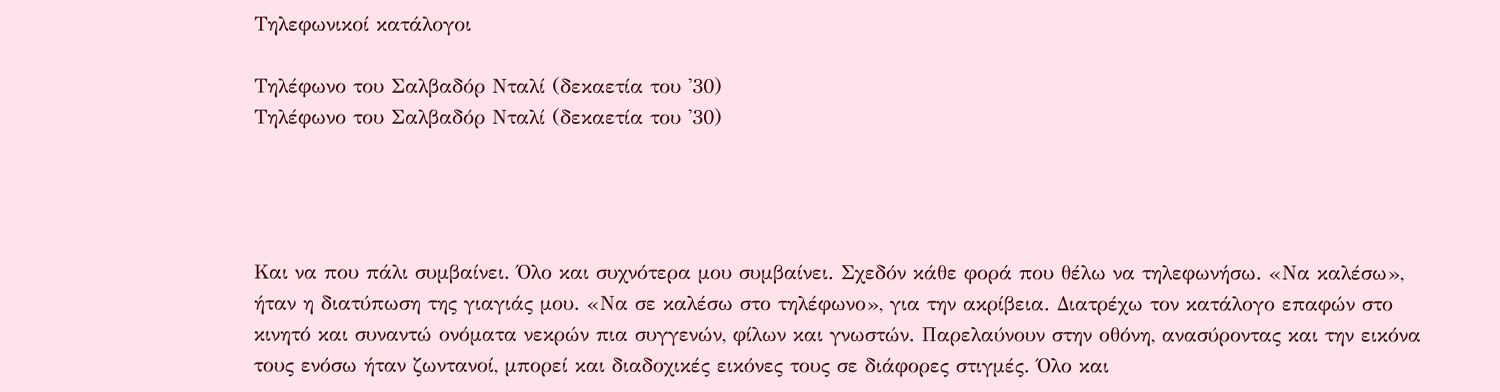Τηλεφωνικοί κατάλογοι

Τηλέφωνο του Σαλβαδόρ Νταλί (δεκαετία του '30)
Τηλέφωνο του Σαλβαδόρ Νταλί (δεκαετία του '30)




Και να που πάλι συμβαίνει. Όλο και συχνότερα μου συμβαίνει. Σχεδόν κάθε φορά που θέλω να τηλεφωνήσω. «Να καλέσω», ήταν η διατύπωση της γιαγιάς μου. «Να σε καλέσω στο τηλέφωνο», για την ακρίβεια. Διατρέχω τον κατάλογο επαφών στο κινητό και συναντώ ονόματα νεκρών πια συγγενών, φίλων και γνωστών. Παρελαύνουν στην οθόνη, ανασύροντας και την εικόνα τους ενόσω ήταν ζωντανοί, μπορεί και διαδοχικές εικόνες τους σε διάφορες στιγμές. Όλο και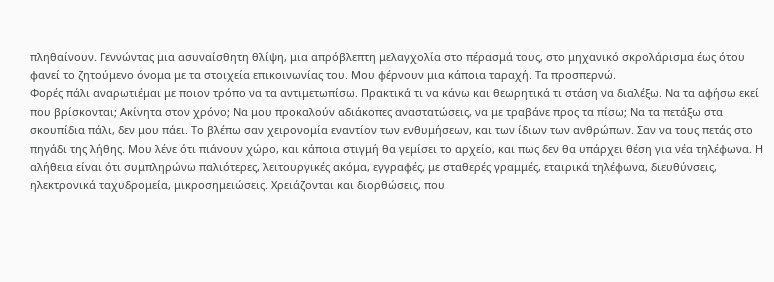πληθαίνουν. Γεννώντας μια ασυναίσθητη θλίψη, μια απρόβλεπτη μελαγχολία στο πέρασμά τους, στο μηχανικό σκρολάρισμα έως ότου φανεί το ζητούμενο όνομα με τα στοιχεία επικοινωνίας του. Μου φέρνουν μια κάποια ταραχή. Τα προσπερνώ.
Φορές πάλι αναρωτιέμαι με ποιον τρόπο να τα αντιμετωπίσω. Πρακτικά τι να κάνω και θεωρητικά τι στάση να διαλέξω. Να τα αφήσω εκεί που βρίσκονται; Ακίνητα στον χρόνο; Να μου προκαλούν αδιάκοπες αναστατώσεις, να με τραβάνε προς τα πίσω; Να τα πετάξω στα σκουπίδια πάλι, δεν μου πάει. Το βλέπω σαν χειρονομία εναντίον των ενθυμήσεων, και των ίδιων των ανθρώπων. Σαν να τους πετάς στο πηγάδι της λήθης. Μου λένε ότι πιάνουν χώρο, και κάποια στιγμή θα γεμίσει το αρχείο, και πως δεν θα υπάρχει θέση για νέα τηλέφωνα. Η αλήθεια είναι ότι συμπληρώνω παλιότερες, λειτουργικές ακόμα, εγγραφές, με σταθερές γραμμές, εταιρικά τηλέφωνα, διευθύνσεις, ηλεκτρονικά ταχυδρομεία, μικροσημειώσεις. Χρειάζονται και διορθώσεις, που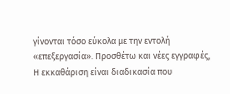γίνονται τόσο εύκολα με την εντολή «επεξεργασία». Προσθέτω και νέες εγγραφές, Η εκκαθάριση είναι διαδικασία που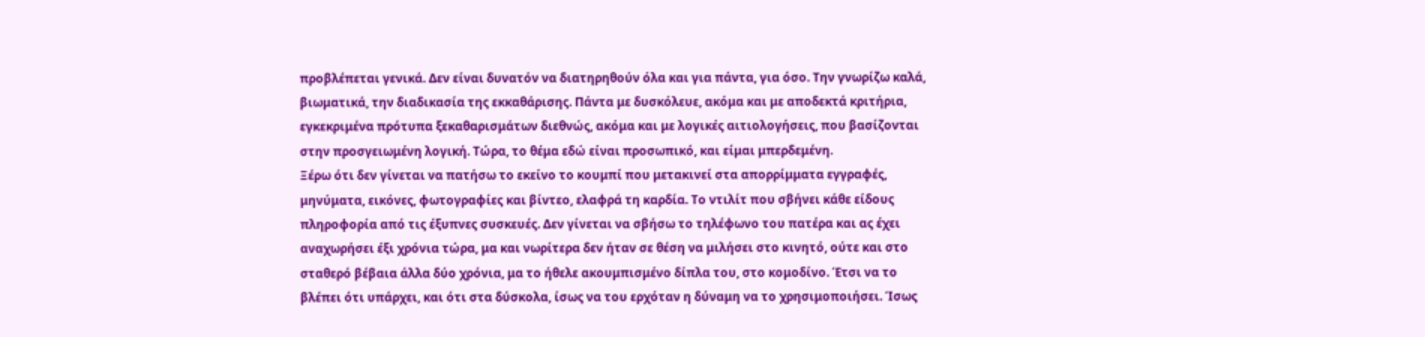προβλέπεται γενικά. Δεν είναι δυνατόν να διατηρηθούν όλα και για πάντα, για όσο. Την γνωρίζω καλά, βιωματικά, την διαδικασία της εκκαθάρισης. Πάντα με δυσκόλευε, ακόμα και με αποδεκτά κριτήρια, εγκεκριμένα πρότυπα ξεκαθαρισμάτων διεθνώς, ακόμα και με λογικές αιτιολογήσεις, που βασίζονται στην προσγειωμένη λογική. Τώρα, το θέμα εδώ είναι προσωπικό, και είμαι μπερδεμένη.
Ξέρω ότι δεν γίνεται να πατήσω το εκείνο το κουμπί που μετακινεί στα απορρίμματα εγγραφές, μηνύματα, εικόνες, φωτογραφίες και βίντεο, ελαφρά τη καρδία. Το ντιλίτ που σβήνει κάθε είδους πληροφορία από τις έξυπνες συσκευές. Δεν γίνεται να σβήσω το τηλέφωνο του πατέρα και ας έχει αναχωρήσει έξι χρόνια τώρα, μα και νωρίτερα δεν ήταν σε θέση να μιλήσει στο κινητό, ούτε και στο σταθερό βέβαια άλλα δύο χρόνια, μα το ήθελε ακουμπισμένο δίπλα του, στο κομοδίνο. Έτσι να το βλέπει ότι υπάρχει, και ότι στα δύσκολα, ίσως να του ερχόταν η δύναμη να το χρησιμοποιήσει. Ίσως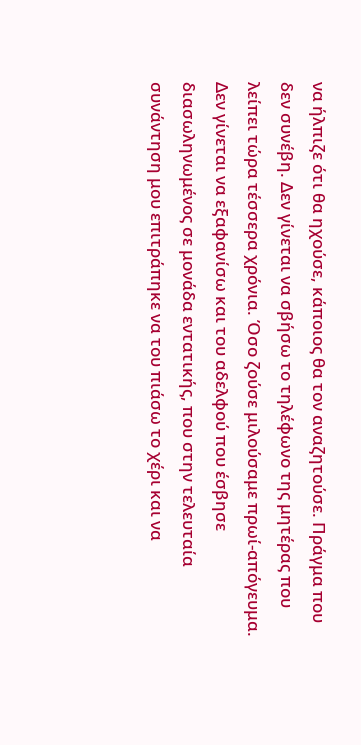να ήλπιζε ότι θα ηχούσε, κάποιος θα τον αναζητούσε. Πράγμα που δεν συνέβη. Δεν γίνεται να σβήσω το τηλέφωνο της μητέρας που λείπει τώρα τέσσερα χρόνια. Όσο ζούσε μιλούσαμε πρωί-απόγευμα. Δεν γίνεται να εξαφανίσω και του αδελφού που έσβησε διασωληνωμένος σε μονάδα εντατικής, που στην τελευταία συνάντηση μου επιτράπηκε να του πιάσω το χέρι και να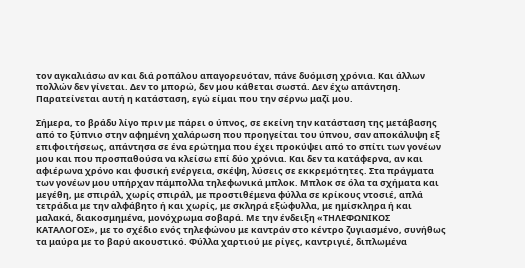τον αγκαλιάσω αν και διά ροπάλου απαγορευόταν, πάνε δυόμιση χρόνια. Και άλλων πολλών δεν γίνεται. Δεν το μπορώ, δεν μου κάθεται σωστά. Δεν έχω απάντηση. Παρατείνεται αυτή η κατάσταση, εγώ είμαι που την σέρνω μαζί μου.

Σήμερα, το βράδυ λίγο πριν με πάρει ο ύπνος, σε εκείνη την κατάσταση της μετάβασης από το ξύπνιο στην αφημένη χαλάρωση που προηγείται του ύπνου, σαν αποκάλυψη εξ επιφοιτήσεως, απάντησα σε ένα ερώτημα που έχει προκύψει από το σπίτι των γονέων μου και που προσπαθούσα να κλείσω επί δύο χρόνια. Και δεν τα κατάφερνα, αν και αφιέρωνα χρόνο και φυσική ενέργεια, σκέψη, λύσεις σε εκκρεμότητες. Στα πράγματα των γονέων μου υπήρχαν πάμπολλα τηλεφωνικά μπλοκ. Μπλοκ σε όλα τα σχήματα και μεγέθη, με σπιράλ, χωρίς σπιράλ, με προστιθέμενα φύλλα σε κρίκους ντοσιέ, απλά τετράδια με την αλφάβητο ή και χωρίς, με σκληρά εξώφυλλα, με ημίσκληρα ή και μαλακά, διακοσμημένα, μονόχρωμα σοβαρά. Με την ένδειξη «ΤΗΛΕΦΩΝΙΚΟΣ ΚΑΤΑΛΟΓΟΣ», με το σχέδιο ενός τηλεφώνου με καντράν στο κέντρο ζυγιασμένο, συνήθως τα μαύρα με το βαρύ ακουστικό. Φύλλα χαρτιού με ρίγες, καντριγιέ, διπλωμένα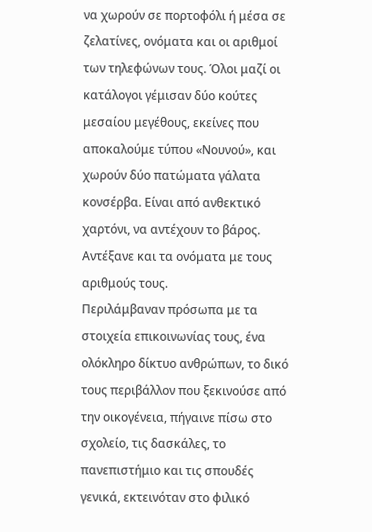να χωρούν σε πορτοφόλι ή μέσα σε ζελατίνες, ονόματα και οι αριθμοί των τηλεφώνων τους. Όλοι μαζί οι κατάλογοι γέμισαν δύο κούτες μεσαίου μεγέθους, εκείνες που αποκαλούμε τύπου «Νουνού», και χωρούν δύο πατώματα γάλατα κονσέρβα. Είναι από ανθεκτικό χαρτόνι, να αντέχουν το βάρος. Αντέξανε και τα ονόματα με τους αριθμούς τους.
Περιλάμβαναν πρόσωπα με τα στοιχεία επικοινωνίας τους, ένα ολόκληρο δίκτυο ανθρώπων, το δικό τους περιβάλλον που ξεκινούσε από την οικογένεια, πήγαινε πίσω στο σχολείο, τις δασκάλες, το πανεπιστήμιο και τις σπουδές γενικά, εκτεινόταν στο φιλικό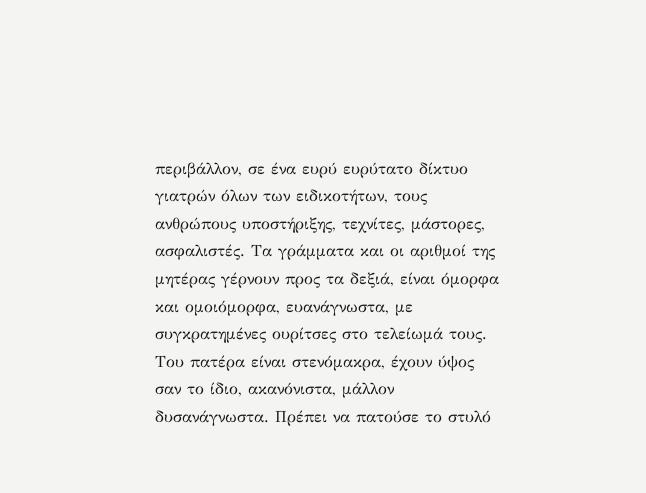περιβάλλον, σε ένα ευρύ ευρύτατο δίκτυο γιατρών όλων των ειδικοτήτων, τους ανθρώπους υποστήριξης, τεχνίτες, μάστορες, ασφαλιστές. Τα γράμματα και οι αριθμοί της μητέρας γέρνουν προς τα δεξιά, είναι όμορφα και ομοιόμορφα, ευανάγνωστα, με συγκρατημένες ουρίτσες στο τελείωμά τους. Του πατέρα είναι στενόμακρα, έχουν ύψος σαν το ίδιο, ακανόνιστα, μάλλον δυσανάγνωστα. Πρέπει να πατούσε το στυλό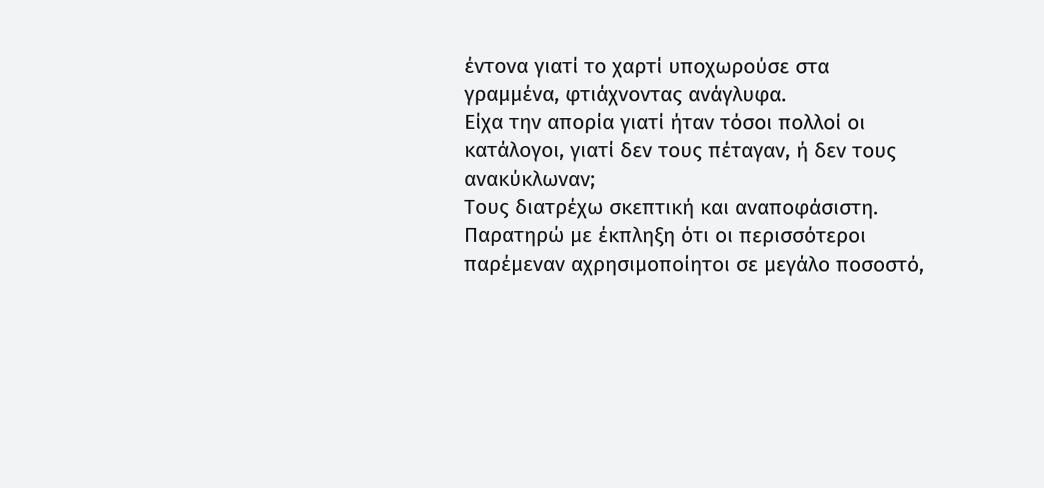έντονα γιατί το χαρτί υποχωρούσε στα γραμμένα, φτιάχνοντας ανάγλυφα.
Είχα την απορία γιατί ήταν τόσοι πολλοί οι κατάλογοι, γιατί δεν τους πέταγαν, ή δεν τους ανακύκλωναν;
Τους διατρέχω σκεπτική και αναποφάσιστη. Παρατηρώ με έκπληξη ότι οι περισσότεροι παρέμεναν αχρησιμοποίητοι σε μεγάλο ποσοστό,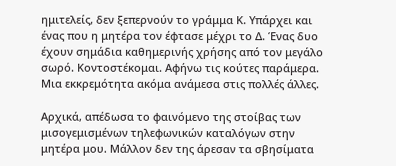ημιτελείς, δεν ξεπερνούν το γράμμα Κ. Υπάρχει και ένας που η μητέρα τον έφτασε μέχρι το Δ. Ένας δυο έχουν σημάδια καθημερινής χρήσης από τον μεγάλο σωρό. Κοντοστέκομαι. Αφήνω τις κούτες παράμερα. Μια εκκρεμότητα ακόμα ανάμεσα στις πολλές άλλες.

Αρχικά, απέδωσα το φαινόμενο της στοίβας των μισογεμισμένων τηλεφωνικών καταλόγων στην μητέρα μου. Μάλλον δεν της άρεσαν τα σβησίματα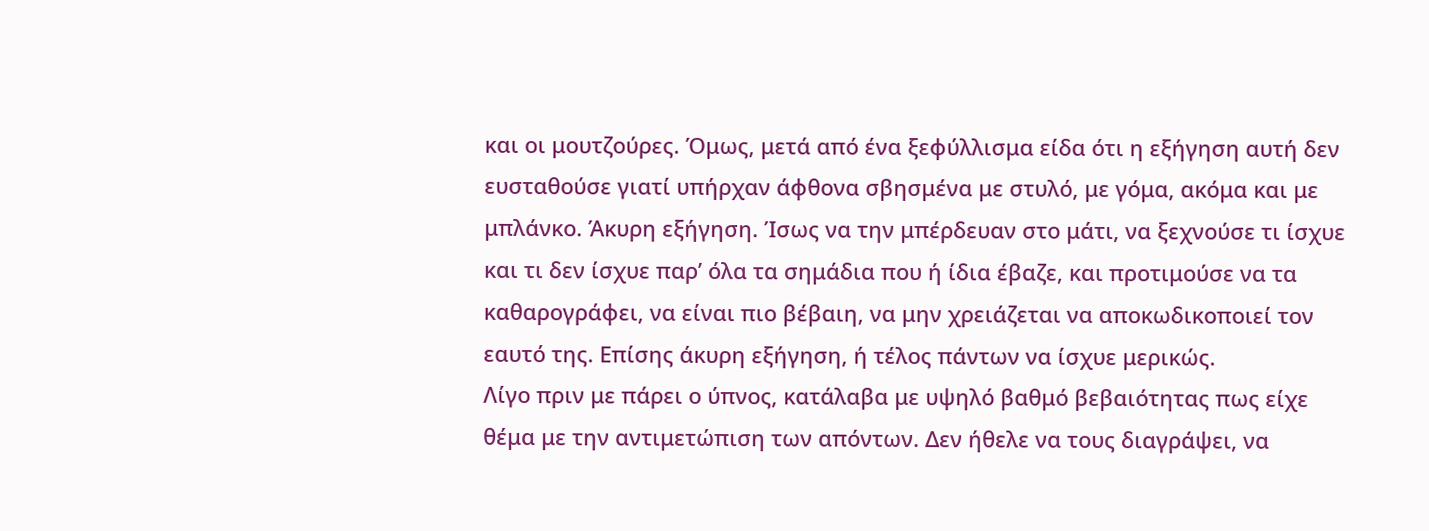και οι μουτζούρες. Όμως, μετά από ένα ξεφύλλισμα είδα ότι η εξήγηση αυτή δεν ευσταθούσε γιατί υπήρχαν άφθονα σβησμένα με στυλό, με γόμα, ακόμα και με μπλάνκο. Άκυρη εξήγηση. Ίσως να την μπέρδευαν στο μάτι, να ξεχνούσε τι ίσχυε και τι δεν ίσχυε παρ’ όλα τα σημάδια που ή ίδια έβαζε, και προτιμούσε να τα καθαρογράφει, να είναι πιο βέβαιη, να μην χρειάζεται να αποκωδικοποιεί τον εαυτό της. Επίσης άκυρη εξήγηση, ή τέλος πάντων να ίσχυε μερικώς.
Λίγο πριν με πάρει ο ύπνος, κατάλαβα με υψηλό βαθμό βεβαιότητας πως είχε θέμα με την αντιμετώπιση των απόντων. Δεν ήθελε να τους διαγράψει, να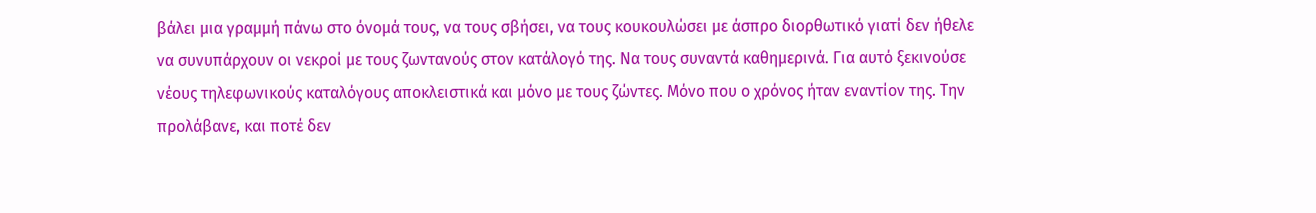βάλει μια γραμμή πάνω στο όνομά τους, να τους σβήσει, να τους κουκουλώσει με άσπρο διορθωτικό γιατί δεν ήθελε να συνυπάρχουν οι νεκροί με τους ζωντανούς στον κατάλογό της. Να τους συναντά καθημερινά. Για αυτό ξεκινούσε νέους τηλεφωνικούς καταλόγους αποκλειστικά και μόνο με τους ζώντες. Μόνο που ο χρόνος ήταν εναντίον της. Την προλάβανε, και ποτέ δεν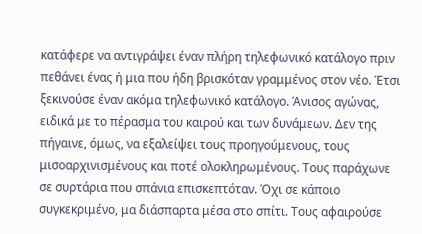κατάφερε να αντιγράψει έναν πλήρη τηλεφωνικό κατάλογο πριν πεθάνει ένας ή μια που ήδη βρισκόταν γραμμένος στον νέο. Έτσι ξεκινούσε έναν ακόμα τηλεφωνικό κατάλογο. Άνισος αγώνας, ειδικά με το πέρασμα του καιρού και των δυνάμεων. Δεν της πήγαινε, όμως, να εξαλείψει τους προηγούμενους, τους μισοαρχινισμένους και ποτέ ολοκληρωμένους. Τους παράχωνε σε συρτάρια που σπάνια επισκεπτόταν. Όχι σε κάποιο συγκεκριμένο, μα διάσπαρτα μέσα στο σπίτι. Τους αφαιρούσε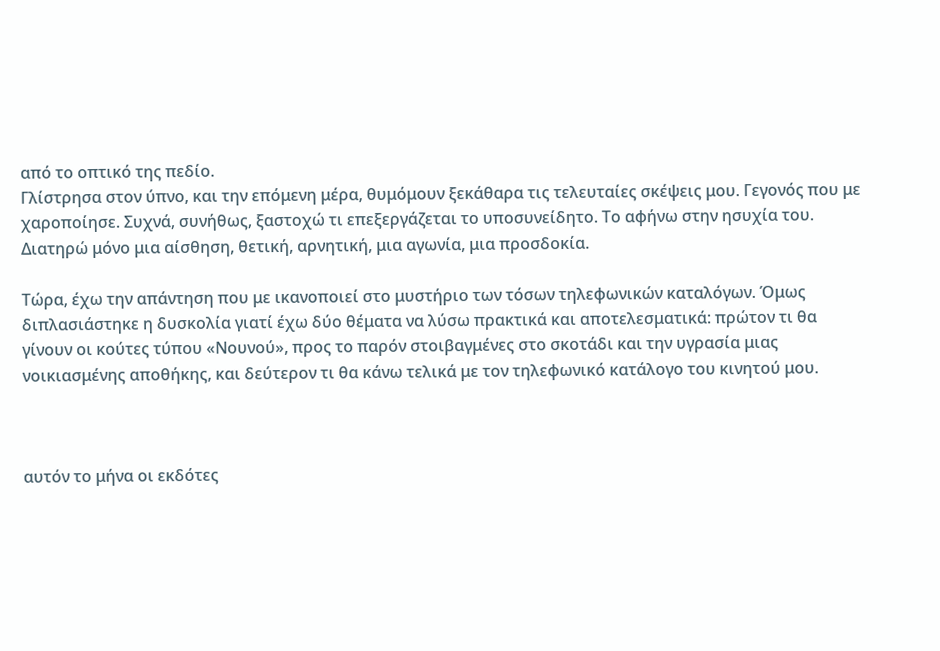από το οπτικό της πεδίο.
Γλίστρησα στον ύπνο, και την επόμενη μέρα, θυμόμουν ξεκάθαρα τις τελευταίες σκέψεις μου. Γεγονός που με χαροποίησε. Συχνά, συνήθως, ξαστοχώ τι επεξεργάζεται το υποσυνείδητο. Το αφήνω στην ησυχία του. Διατηρώ μόνο μια αίσθηση, θετική, αρνητική, μια αγωνία, μια προσδοκία.

Τώρα, έχω την απάντηση που με ικανοποιεί στο μυστήριο των τόσων τηλεφωνικών καταλόγων. Όμως διπλασιάστηκε η δυσκολία γιατί έχω δύο θέματα να λύσω πρακτικά και αποτελεσματικά: πρώτον τι θα γίνουν οι κούτες τύπου «Νουνού», προς το παρόν στοιβαγμένες στο σκοτάδι και την υγρασία μιας νοικιασμένης αποθήκης, και δεύτερον τι θα κάνω τελικά με τον τηλεφωνικό κατάλογο του κινητού μου.



αυτόν το μήνα οι εκδότες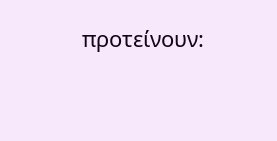προτείνουν: